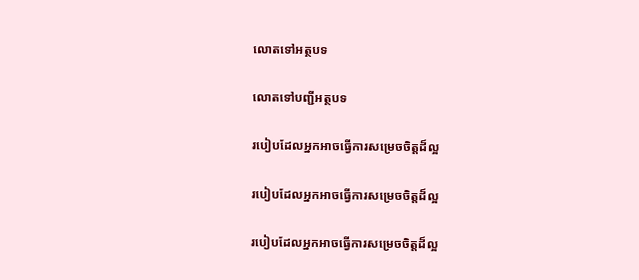លោតទៅអត្ថបទ

លោតទៅបញ្ជីអត្ថបទ

របៀបដែលអ្នកអាចធ្វើការសម្រេចចិត្តដ៏ល្អ

របៀបដែលអ្នកអាចធ្វើការសម្រេចចិត្តដ៏ល្អ

របៀបដែលអ្នកអាចធ្វើការសម្រេចចិត្តដ៏ល្អ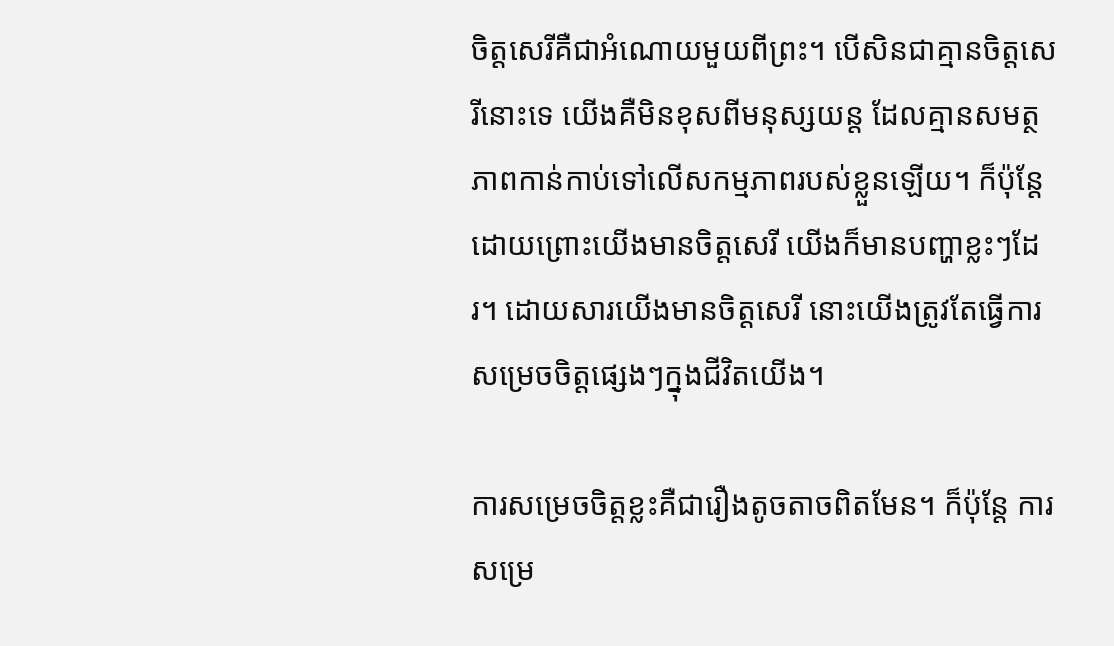ចិត្តសេរីគឺជាអំណោយមួយពីព្រះ។ បើសិនជាគ្មានចិត្តសេរីនោះទេ យើងគឺមិនខុសពីមនុស្សយន្ត ដែលគ្មានសមត្ថភាពកាន់កាប់ទៅលើសកម្មភាពរបស់ខ្លួនឡើយ។ ក៏ប៉ុន្តែ ដោយព្រោះយើងមានចិត្តសេរី យើងក៏មានបញ្ហាខ្លះៗដែរ។ ដោយសារយើងមានចិត្តសេរី នោះយើងត្រូវតែធ្វើការសម្រេចចិត្តផ្សេងៗក្នុងជីវិតយើង។

ការសម្រេចចិត្តខ្លះគឺជារឿងតូចតាចពិតមែន។ ក៏ប៉ុន្តែ ការសម្រេ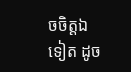ចចិត្តឯទៀត ដូច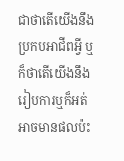ជាថាតើយើងនឹងប្រកបអាជីពអ្វី ឬក៏ថាតើយើងនឹងរៀបការឬក៏អត់ អាចមានផលប៉ះ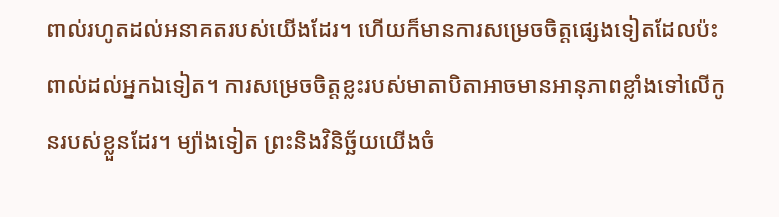ពាល់រហូតដល់អនាគតរបស់យើងដែរ។ ហើយក៏មានការសម្រេចចិត្តផ្សេងទៀតដែលប៉ះពាល់ដល់អ្នកឯទៀត។ ការសម្រេចចិត្តខ្លះរបស់មាតាបិតាអាចមានអានុភាពខ្លាំងទៅលើកូនរបស់ខ្លួនដែរ។ ម្យ៉ាងទៀត ព្រះនិងវិនិច្ឆ័យយើងចំ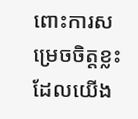ពោះការសម្រេចចិត្តខ្លះដែលយើង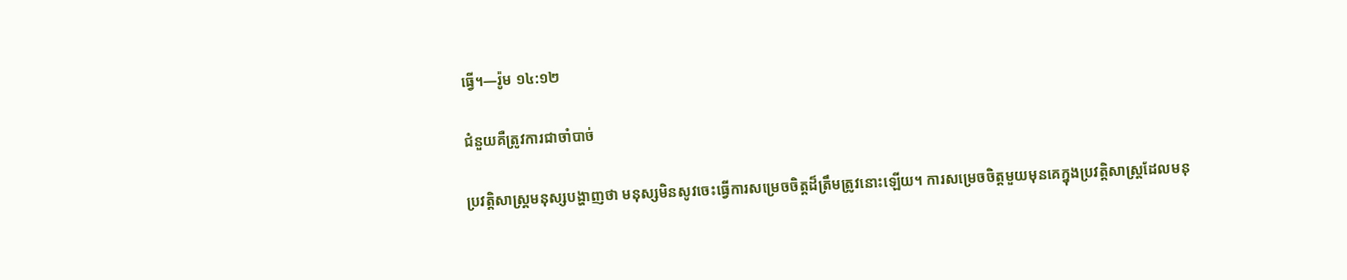ធ្វើ។—រ៉ូម ១៤:១២

ជំនួយគឺត្រូវការជាចាំបាច់

ប្រវត្ដិសាស្ត្រមនុស្សបង្ហាញថា មនុស្សមិនសូវចេះធ្វើការសម្រេចចិត្តដ៏ត្រឹមត្រូវនោះឡើយ។ ការសម្រេចចិត្តមួយមុនគេក្នុងប្រវត្ដិសាស្ត្រដែលមនុ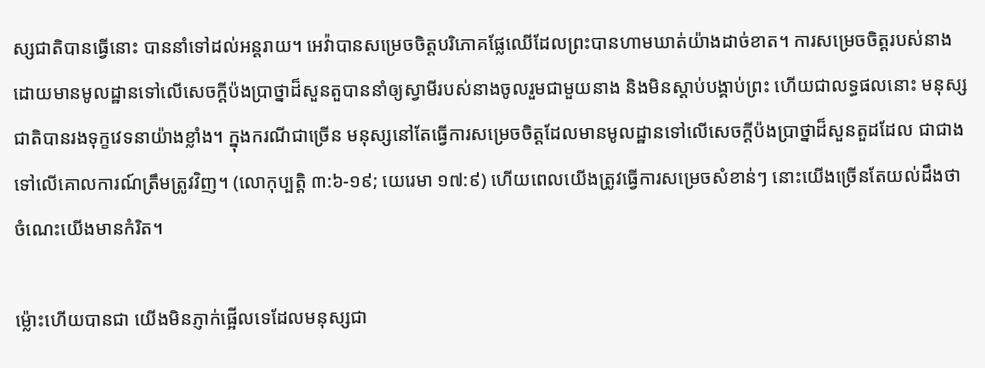ស្សជាតិបានធ្វើនោះ បាននាំទៅដល់អន្តរាយ។ អេវ៉ាបានសម្រេចចិត្តបរិភោគផ្លែឈើដែលព្រះបានហាមឃាត់យ៉ាងដាច់ខាត។ ការសម្រេចចិត្តរបស់នាងដោយមានមូលដ្ឋានទៅលើសេចក្ដីប៉ងប្រាថ្នាដ៏សួនតួបាននាំឲ្យស្វាមីរបស់នាងចូលរួមជាមួយនាង និងមិនស្ដាប់បង្គាប់ព្រះ ហើយជាលទ្ធផលនោះ មនុស្សជាតិបានរងទុក្ខវេទនាយ៉ាងខ្លាំង។ ក្នុងករណីជាច្រើន មនុស្សនៅតែធ្វើការសម្រេចចិត្តដែលមានមូលដ្ឋានទៅលើសេចក្ដីប៉ងប្រាថ្នាដ៏សួនតួដដែល ជាជាងទៅលើគោលការណ៍ត្រឹមត្រូវវិញ។ (លោកុប្បត្តិ ៣:៦-១៩; យេរេមា ១៧:៩) ហើយពេលយើងត្រូវធ្វើការសម្រេចសំខាន់ៗ នោះយើងច្រើនតែយល់ដឹងថាចំណេះយើងមានកំរិត។

ម្ល៉ោះហើយបានជា យើងមិនភ្ញាក់ផ្អើលទេដែលមនុស្សជា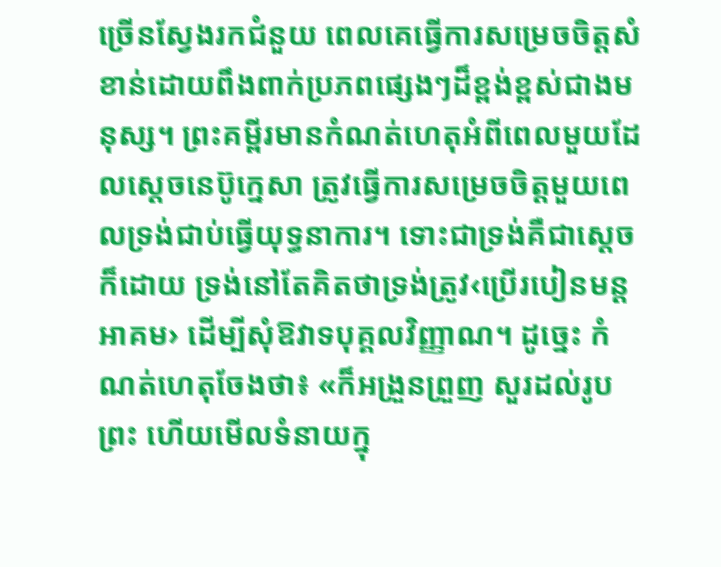ច្រើនស្វែងរកជំនួយ ពេលគេធ្វើការសម្រេចចិត្តសំខាន់ដោយពឹងពាក់ប្រភពផ្សេងៗដ៏ខ្ពង់ខ្ពស់ជាងមនុស្ស។ ព្រះគម្ពីរមានកំណត់ហេតុអំពីពេលមួយដែលស្តេចនេប៊ូក្នេសា ត្រូវធ្វើការសម្រេចចិត្តមួយពេលទ្រង់ជាប់ធ្វើយុទ្ធនាការ។ ទោះជាទ្រង់គឺជាស្តេចក៏ដោយ ទ្រង់នៅតែគិតថាទ្រង់ត្រូវ‹ប្រើរបៀនមន្តអាគម› ដើម្បីសុំឱវាទបុគ្គលវិញ្ញាណ។ ដូច្នេះ កំណត់ហេតុចែងថា៖ «ក៏អង្រួនព្រួញ សួរដល់រូបព្រះ ហើយមើលទំនាយក្នុ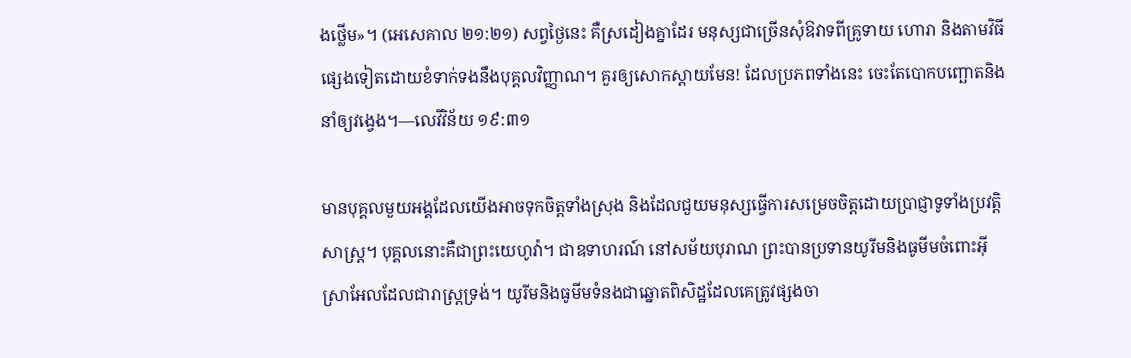ងថ្លើម»។ (អេសេគាល ២១:២១) សព្វថ្ងៃនេះ គឺស្រដៀងគ្នាដែរ មនុស្សជាច្រើនសុំឱវាទពីគ្រូទាយ ហោរា និងតាមវិធីផ្សេងទៀតដោយខំទាក់ទងនឹងបុគ្គលវិញ្ញាណ។ គួរឲ្យសោកស្ដាយមែន! ដែលប្រភពទាំងនេះ ចេះតែបោកបញ្ឆោតនិងនាំឲ្យវង្វេង។—លេវីវិន័យ ១៩:៣១

មានបុគ្គលមួយអង្គដែលយើងអាចទុកចិត្តទាំងស្រុង និងដែលជួយមនុស្សធ្វើការសម្រេចចិត្តដោយប្រាជ្ញាទូទាំងប្រវត្ដិសាស្ត្រ។ បុគ្គលនោះគឺជាព្រះយេហូវ៉ា។ ជាឧទាហរណ៍ នៅសម័យបុរាណ ព្រះបានប្រទានយូរីមនិងធូមីមចំពោះអ៊ីស្រាអែលដែលជារាស្ត្រទ្រង់។ យូរីមនិងធូមីមទំនងជាឆ្នោតពិសិដ្ឋដែលគេត្រូវផ្សងចា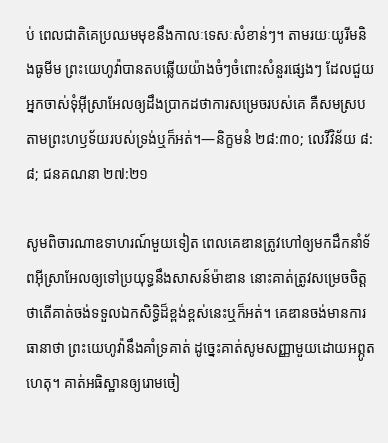ប់ ពេលជាតិគេប្រឈមមុខនឹងកាលៈទេសៈសំខាន់ៗ។ តាមរយៈយូរីមនិងធូមីម ព្រះយេហូវ៉ាបានតបឆ្លើយយ៉ាងចំៗចំពោះសំនួរផ្សេងៗ ដែលជួយអ្នកចាស់ទុំអ៊ីស្រាអែលឲ្យដឹងប្រាកដថាការសម្រេចរបស់គេ គឺសមស្របតាមព្រះហឫទ័យរបស់ទ្រង់ឬក៏អត់។—និក្ខមនំ ២៨:៣០; លេវីវិន័យ ៨:៨; ជនគណនា ២៧:២១

សូមពិចារណាឧទាហរណ៍មួយទៀត ពេលគេឌានត្រូវហៅឲ្យមកដឹកនាំទ័ពអ៊ីស្រាអែលឲ្យទៅប្រយុទ្ធនឹងសាសន៍ម៉ាឌាន នោះគាត់ត្រូវសម្រេចចិត្តថាតើគាត់ចង់ទទួលឯកសិទ្ធិដ៏ខ្ពង់ខ្ពស់នេះឬក៏អត់។ គេឌានចង់មានការធានាថា ព្រះយេហូវ៉ានឹងគាំទ្រគាត់ ដូច្នេះគាត់សូមសញ្ញាមួយដោយអព្ភូតហេតុ។ គាត់អធិស្ឋានឲ្យរោមចៀ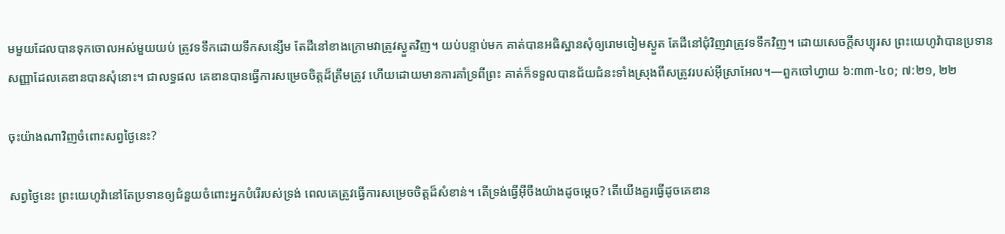មមួយដែលបានទុកចោលអស់មួយយប់ ត្រូវទទឹកដោយទឹកសន្សើម តែដីនៅខាងក្រោមវាត្រូវស្ងួតវិញ។ យប់បន្ទាប់មក គាត់បានអធិស្ឋានសុំឲ្យរោមចៀមស្ងួត តែដីនៅជុំវិញវាត្រូវទទឹកវិញ។ ដោយសេចក្ដីសប្បុរស ព្រះយេហូវ៉ាបានប្រទានសញ្ញាដែលគេឌានបានសុំនោះ។ ជាលទ្ធផល គេឌានបានធ្វើការសម្រេចចិត្តដ៏ត្រឹមត្រូវ ហើយដោយមានការគាំទ្រពីព្រះ គាត់ក៏ទទួលបានជ័យជំនះទាំងស្រុងពីសត្រូវរបស់អ៊ីស្រាអែល។—ពួកចៅហ្វាយ ៦:៣៣-៤០; ៧:២១, ២២

ចុះយ៉ាងណាវិញចំពោះសព្វថ្ងៃនេះ?

សព្វថ្ងៃនេះ ព្រះយេហូវ៉ានៅតែប្រទានឲ្យជំនួយចំពោះអ្នកបំរើរបស់ទ្រង់ ពេលគេត្រូវធ្វើការសម្រេចចិត្តដ៏សំខាន់។ តើទ្រង់ធ្វើអ៊ីចឹងយ៉ាងដូចម្ដេច? តើយើងគួរធ្វើដូចគេឌាន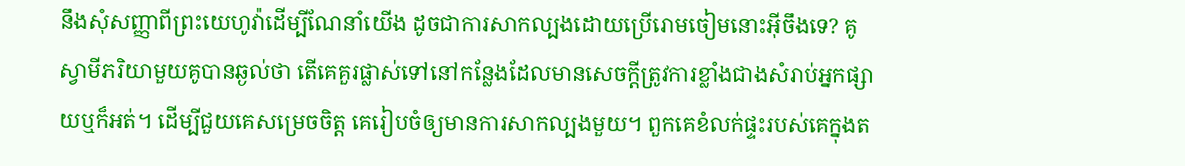នឹងសុំសញ្ញាពីព្រះយេហូវ៉ាដើម្បីណែនាំយើង ដូចជាការសាកល្បងដោយប្រើរោមចៀមនោះអ៊ីចឹងទេ? គូស្វាមីភរិយាមួយគូបានឆ្ងល់ថា តើគេគួរផ្លាស់ទៅនៅកន្លែងដែលមានសេចក្ដីត្រូវការខ្លាំងជាងសំរាប់អ្នកផ្សាយឬក៏អត់។ ដើម្បីជួយគេសម្រេចចិត្ត គេរៀបចំឲ្យមានការសាកល្បងមួយ។ ពួកគេខំលក់ផ្ទះរបស់គេក្នុងត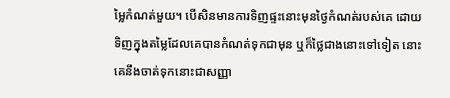ម្លៃកំណត់មួយ។ បើសិនមានការទិញផ្ទះនោះមុនថ្ងៃកំណត់របស់គេ ដោយទិញក្នុងតម្លៃដែលគេបានកំណត់ទុកជាមុន ឬក៏ថ្លៃជាងនោះទៅទៀត នោះគេនឹងចាត់ទុកនោះជាសញ្ញា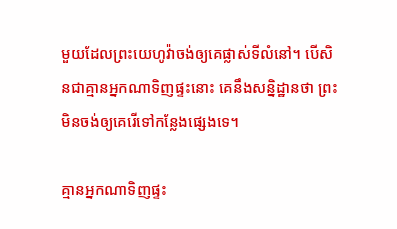មួយដែលព្រះយេហូវ៉ាចង់ឲ្យគេផ្លាស់ទីលំនៅ។ បើសិនជាគ្មានអ្នកណាទិញផ្ទះនោះ គេនឹងសន្និដ្ឋានថា ព្រះមិនចង់ឲ្យគេរើទៅកន្លែងផ្សេងទេ។

គ្មានអ្នកណាទិញផ្ទះ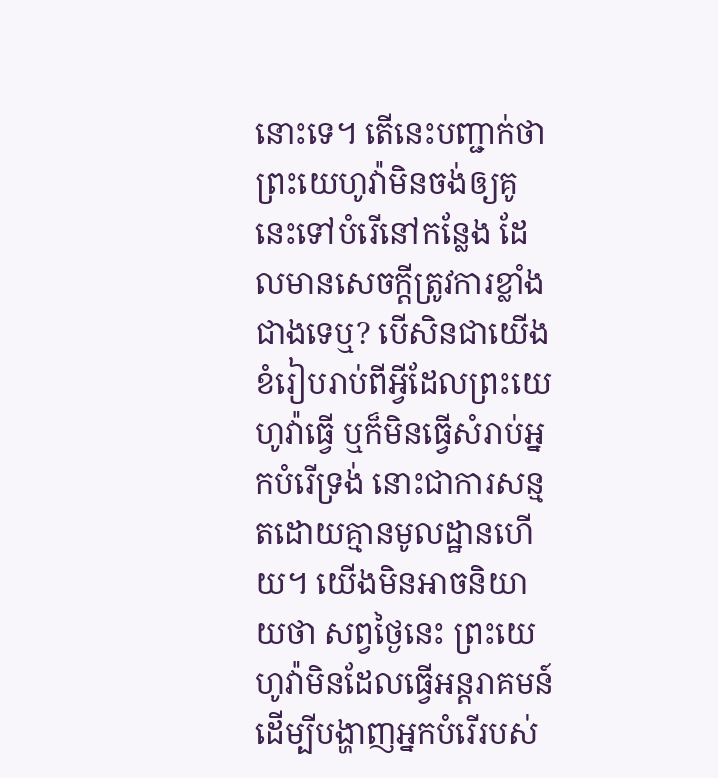នោះទេ។ តើនេះបញ្ជាក់ថាព្រះយេហូវ៉ាមិនចង់ឲ្យគូនេះទៅបំរើនៅកន្លែង ដែលមានសេចក្ដីត្រូវការខ្លាំងជាងទេឬ? បើសិនជាយើងខំរៀបរាប់ពីអ្វីដែលព្រះយេហូវ៉ាធ្វើ ឬក៏មិនធ្វើសំរាប់អ្នកបំរើទ្រង់ នោះជាការសន្មតដោយគ្មានមូលដ្ឋានហើយ។ យើងមិនអាចនិយាយថា សព្វថ្ងៃនេះ ព្រះយេហូវ៉ាមិនដែលធ្វើអន្តរាគមន៍ដើម្បីបង្ហាញអ្នកបំរើរបស់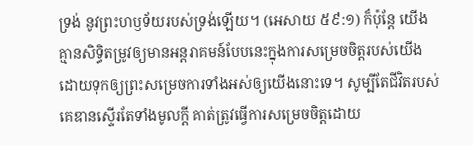ទ្រង់ នូវព្រះហឫទ័យរបស់ទ្រង់ឡើយ។ (អេសាយ ៥៩:១) ក៏ប៉ុន្តែ យើងគ្មានសិទ្ធិតម្រូវឲ្យមានអន្តរាគមន៍បែបនេះក្នុងការសម្រេចចិត្តរបស់យើង ដោយទុកឲ្យព្រះសម្រេចការទាំងអស់ឲ្យយើងនោះទេ។ សូម្បីតែជីវិតរបស់គេឌានស្ទើរតែទាំងមូលក្ដី គាត់ត្រូវធ្វើការសម្រេចចិត្តដោយ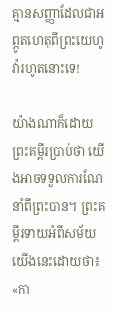គ្មានសញ្ញាដែលជាអព្ភូតហេតុពីព្រះយេហូវ៉ារហូតនោះទេ!

យ៉ាងណាក៏ដោយ ព្រះគម្ពីរប្រាប់ថា យើងអាចទទួលការណែនាំពីព្រះបាន។ ព្រះគម្ពីរទាយអំពីសម័យយើងនេះដោយថា៖ «កា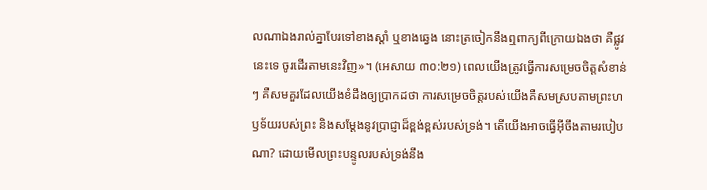លណាឯងរាល់គ្នាបែរទៅខាងស្ដាំ ឬខាងឆ្វេង នោះត្រចៀកនឹងឮពាក្យពីក្រោយឯងថា គឺផ្លូវនេះទេ ចូរដើរតាមនេះវិញ»។ (អេសាយ ៣០:២១) ពេលយើងត្រូវធ្វើការសម្រេចចិត្តសំខាន់ៗ គឺសមគួរដែលយើងខំដឹងឲ្យប្រាកដថា ការសម្រេចចិត្តរបស់យើងគឺសមស្របតាមព្រះហឫទ័យរបស់ព្រះ និងសម្ដែងនូវប្រាជ្ញាដ៏ខ្ពង់ខ្ពស់របស់ទ្រង់។ តើយើងអាចធ្វើអ៊ីចឹងតាមរបៀបណា? ដោយមើលព្រះបន្ទូលរបស់ទ្រង់នឹង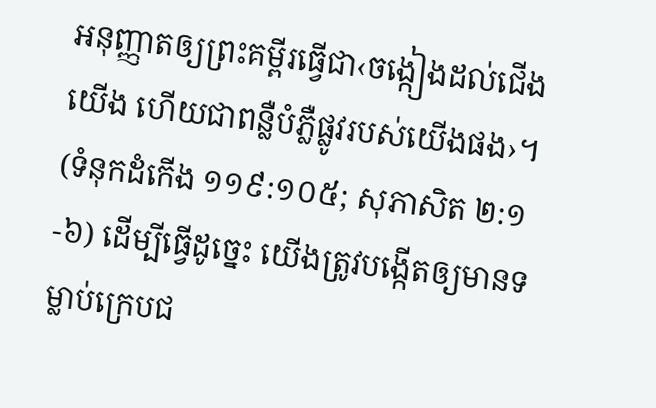អនុញ្ញាតឲ្យព្រះគម្ពីរធ្វើជា‹ចង្កៀងដល់ជើងយើង ហើយជាពន្លឺបំភ្លឺផ្លូវរបស់យើងផង›។ (ទំនុកដំកើង ១១៩:១០៥; សុភាសិត ២:១-៦) ដើម្បីធ្វើដូច្នេះ យើងត្រូវបង្កើតឲ្យមានទម្លាប់ក្រេបជ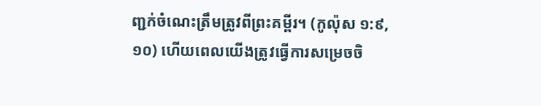ញ្ជក់ចំណេះត្រឹមត្រូវពីព្រះគម្ពីរ។ (កូល៉ុស ១:៩, ១០) ហើយពេលយើងត្រូវធ្វើការសម្រេចចិ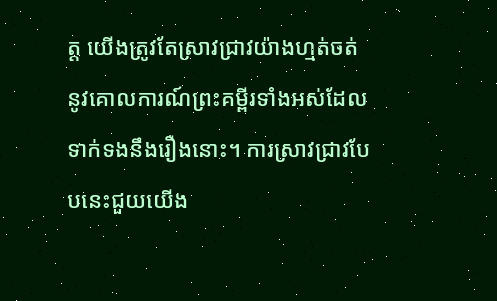ត្ត យើងត្រូវតែស្រាវជ្រាវយ៉ាងហ្មត់ចត់នូវគោលការណ៍ព្រះគម្ពីរទាំងអស់ដែលទាក់ទងនឹងរឿងនោះ។ ការស្រាវជ្រាវបែបនេះជួយយើង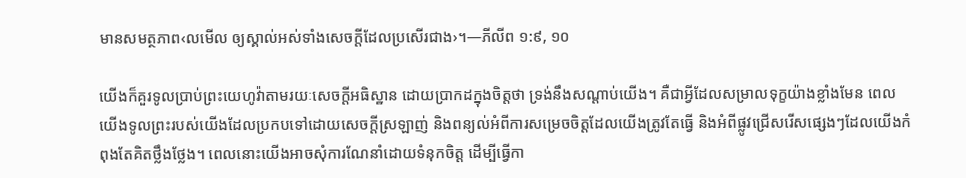មានសមត្ថភាព‹លមើល ឲ្យស្គាល់អស់ទាំងសេចក្ដីដែលប្រសើរជាង›។—ភីលីព ១:៩, ១០

យើងក៏គួរទូលប្រាប់ព្រះយេហូវ៉ាតាមរយៈសេចក្ដីអធិស្ឋាន ដោយប្រាកដក្នុងចិត្តថា ទ្រង់នឹងសណ្ដាប់យើង។ គឺជាអ្វីដែលសម្រាលទុក្ខយ៉ាងខ្លាំងមែន ពេលយើងទូលព្រះរបស់យើងដែលប្រកបទៅដោយសេចក្ដីស្រឡាញ់ និងពន្យល់អំពីការសម្រេចចិត្តដែលយើងត្រូវតែធ្វើ និងអំពីផ្លូវជ្រើសរើសផ្សេងៗដែលយើងកំពុងតែគិតថ្លឹងថ្លែង។ ពេលនោះយើងអាចសុំការណែនាំដោយទំនុកចិត្ត ដើម្បីធ្វើកា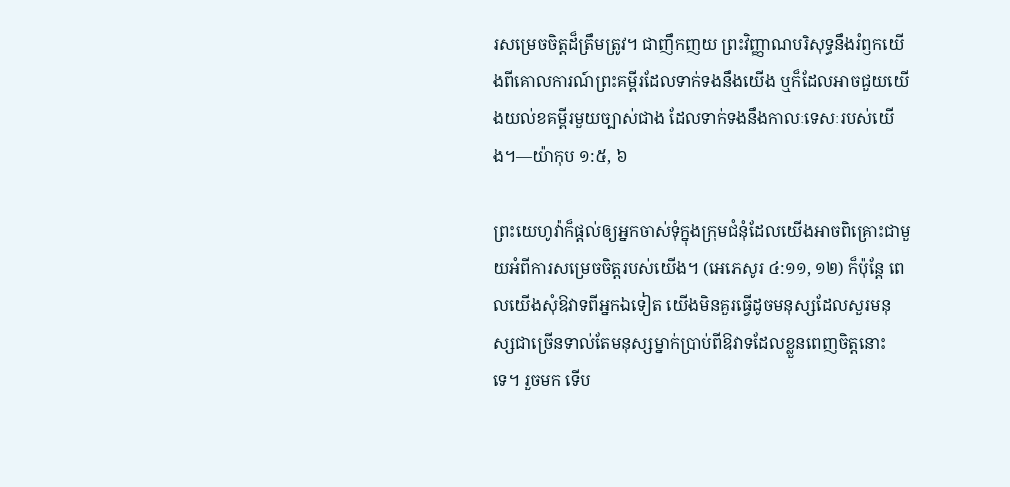រសម្រេចចិត្តដ៏ត្រឹមត្រូវ។ ជាញឹកញយ ព្រះវិញ្ញាណបរិសុទ្ធនឹងរំឭកយើងពីគោលការណ៍ព្រះគម្ពីរដែលទាក់ទងនឹងយើង ឬក៏ដែលអាចជួយយើងយល់ខគម្ពីរមួយច្បាស់ជាង ដែលទាក់ទងនឹងកាលៈទេសៈរបស់យើង។—យ៉ាកុប ១:៥, ៦

ព្រះយេហូវ៉ាក៏ផ្ដល់ឲ្យអ្នកចាស់ទុំក្នុងក្រុមជំនុំដែលយើងអាចពិគ្រោះជាមួយអំពីការសម្រេចចិត្តរបស់យើង។ (អេភេសូរ ៤:១១, ១២) ក៏ប៉ុន្តែ ពេលយើងសុំឱវាទពីអ្នកឯទៀត យើងមិនគួរធ្វើដូចមនុស្សដែលសួរមនុស្សជាច្រើនទាល់តែមនុស្សម្នាក់ប្រាប់ពីឱវាទដែលខ្លួនពេញចិត្តនោះទេ។ រួចមក ទើប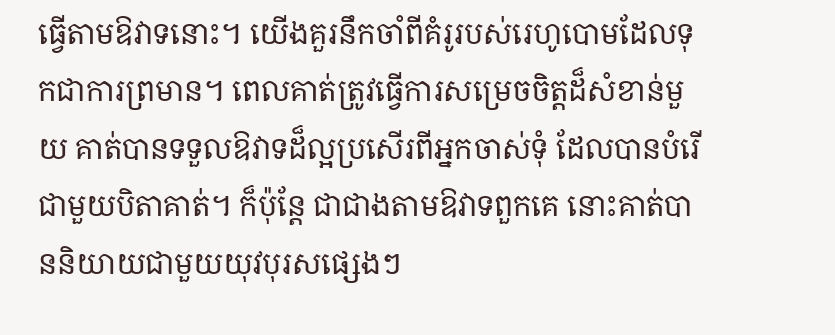ធ្វើតាមឱវាទនោះ។ យើងគួរនឹកចាំពីគំរូរបស់រេហូបោមដែលទុកជាការព្រមាន។ ពេលគាត់ត្រូវធ្វើការសម្រេចចិត្តដ៏សំខាន់មួយ គាត់បានទទួលឱវាទដ៏ល្អប្រសើរពីអ្នកចាស់ទុំ ដែលបានបំរើជាមួយបិតាគាត់។ ក៏ប៉ុន្តែ ជាជាងតាមឱវាទពួកគេ នោះគាត់បាននិយាយជាមួយយុវបុរសផ្សេងៗ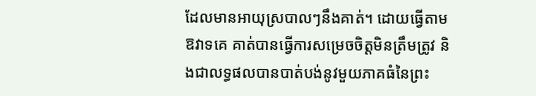ដែលមានអាយុស្របាលៗនឹងគាត់។ ដោយធ្វើតាមឱវាទគេ គាត់បានធ្វើការសម្រេចចិត្តមិនត្រឹមត្រូវ និងជាលទ្ធផលបានបាត់បង់នូវមួយភាគធំនៃព្រះ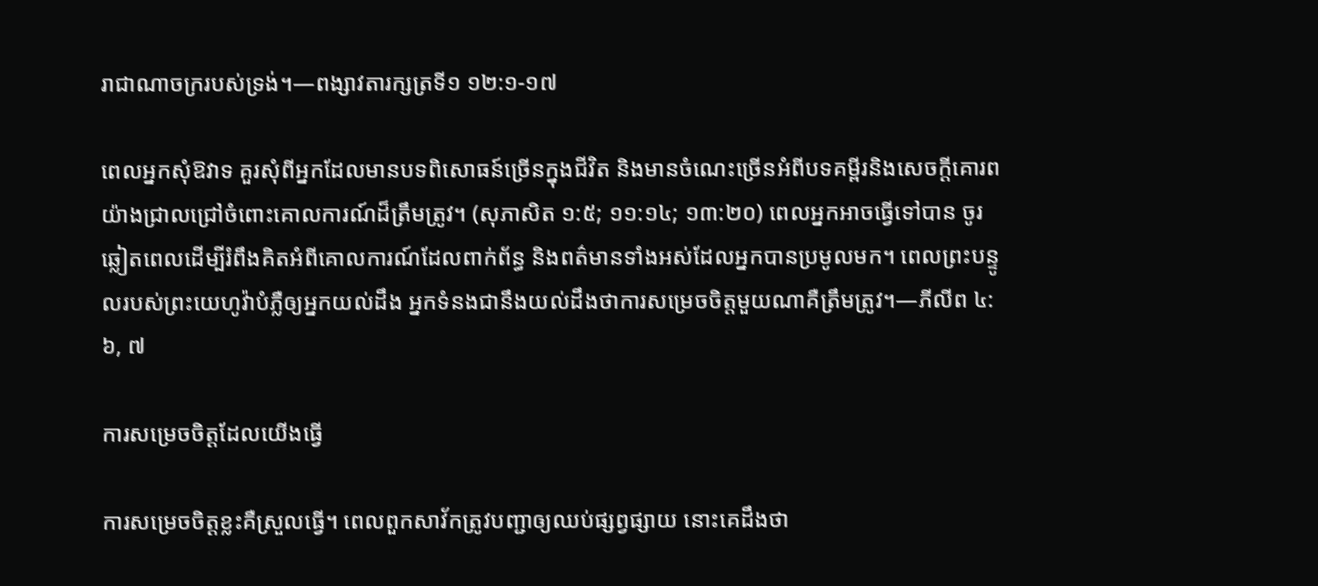រាជាណាចក្ររបស់ទ្រង់។—ពង្សាវតារក្សត្រទី១ ១២:១-១៧

ពេលអ្នកសុំឱវាទ គួរសុំពីអ្នកដែលមានបទពិសោធន៍ច្រើនក្នុងជីវិត និងមានចំណេះច្រើនអំពីបទគម្ពីរនិងសេចក្ដីគោរពយ៉ាងជ្រាលជ្រៅចំពោះគោលការណ៍ដ៏ត្រឹមត្រូវ។ (សុភាសិត ១:៥; ១១:១៤; ១៣:២០) ពេលអ្នកអាចធ្វើទៅបាន ចូរឆ្លៀតពេលដើម្បីរំពឹងគិតអំពីគោលការណ៍ដែលពាក់ព័ន្ធ និងពត៌មានទាំងអស់ដែលអ្នកបានប្រមូលមក។ ពេលព្រះបន្ទូលរបស់ព្រះយេហូវ៉ាបំភ្លឺឲ្យអ្នកយល់ដឹង អ្នកទំនងជានឹងយល់ដឹងថាការសម្រេចចិត្តមួយណាគឺត្រឹមត្រូវ។—ភីលីព ៤:៦, ៧

ការសម្រេចចិត្តដែលយើងធ្វើ

ការសម្រេចចិត្តខ្លះគឺស្រួលធ្វើ។ ពេលពួកសាវ័កត្រូវបញ្ជាឲ្យឈប់ផ្សព្វផ្សាយ នោះគេដឹងថា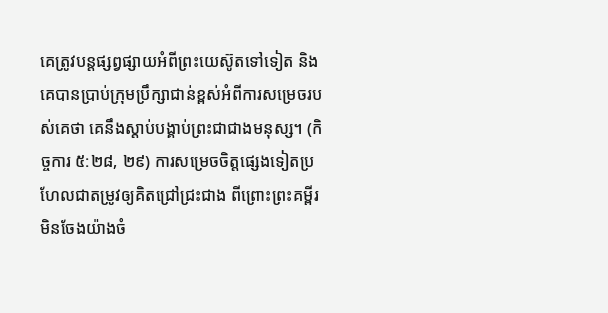គេត្រូវបន្តផ្សព្វផ្សាយអំពីព្រះយេស៊ូតទៅទៀត និងគេបានប្រាប់ក្រុមប្រឹក្សាជាន់ខ្ពស់អំពីការសម្រេចរបស់គេថា គេនឹងស្ដាប់បង្គាប់ព្រះជាជាងមនុស្ស។ (កិច្ចការ ៥:២៨, ២៩) ការសម្រេចចិត្តផ្សេងទៀតប្រហែលជាតម្រូវឲ្យគិតជ្រៅជ្រះជាង ពីព្រោះព្រះគម្ពីរមិនចែងយ៉ាងចំ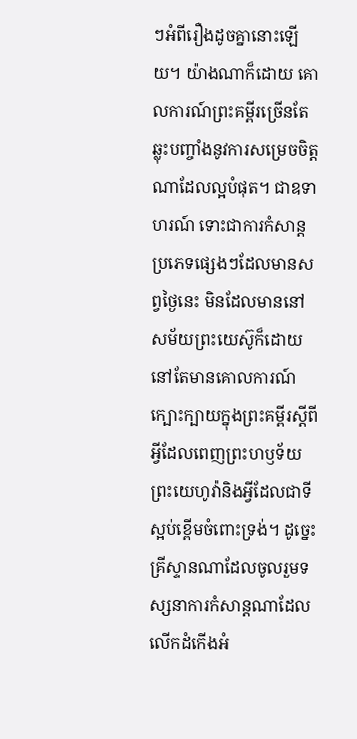ៗអំពីរឿងដូចគ្នានោះឡើយ។ យ៉ាងណាក៏ដោយ គោលការណ៍ព្រះគម្ពីរច្រើនតែឆ្លុះបញ្ចាំងនូវការសម្រេចចិត្តណាដែលល្អបំផុត។ ជាឧទាហរណ៍ ទោះជាការកំសាន្តប្រភេទផ្សេងៗដែលមានសព្វថ្ងៃនេះ មិនដែលមាននៅសម័យព្រះយេស៊ូក៏ដោយ នៅតែមានគោលការណ៍ក្បោះក្បាយក្នុងព្រះគម្ពីរស្តីពីអ្វីដែលពេញព្រះហឫទ័យព្រះយេហូវ៉ានិងអ្វីដែលជាទីស្អប់ខ្ពើមចំពោះទ្រង់។ ដូច្នេះ គ្រីស្ទានណាដែលចូលរួមទស្សនាការកំសាន្តណាដែលលើកដំកើងអំ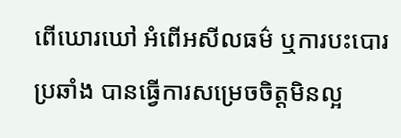ពើឃោរឃៅ អំពើអសីលធម៌ ឬការបះបោរប្រឆាំង បានធ្វើការសម្រេចចិត្តមិនល្អ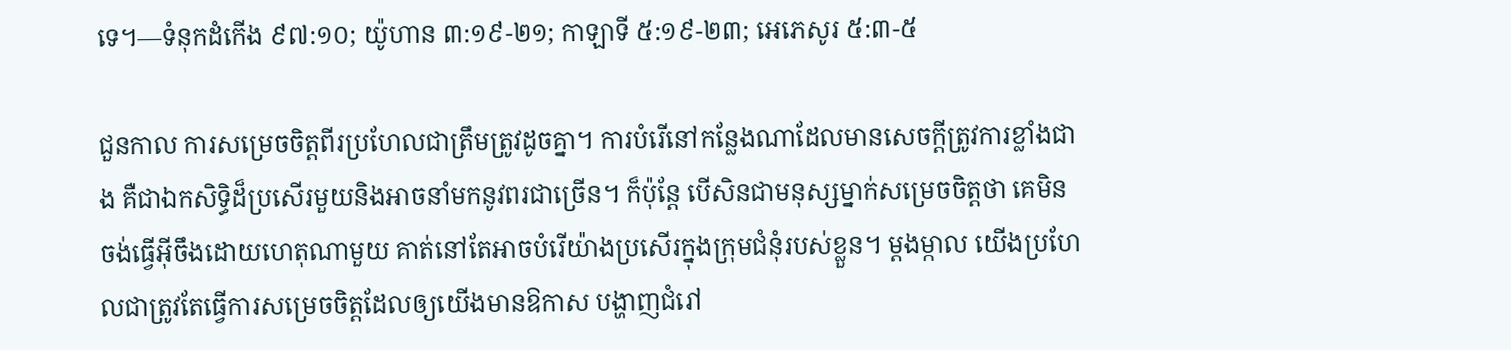ទេ។—ទំនុកដំកើង ៩៧:១០; យ៉ូហាន ៣:១៩-២១; កាឡាទី ៥:១៩-២៣; អេភេសូរ ៥:៣-៥

ជួនកាល ការសម្រេចចិត្តពីរប្រហែលជាត្រឹមត្រូវដូចគ្នា។ ការបំរើនៅកន្លែងណាដែលមានសេចក្ដីត្រូវការខ្លាំងជាង គឺជាឯកសិទ្ធិដ៏ប្រសើរមួយនិងអាចនាំមកនូវពរជាច្រើន។ ក៏ប៉ុន្តែ បើសិនជាមនុស្សម្នាក់សម្រេចចិត្តថា គេមិនចង់ធ្វើអ៊ីចឹងដោយហេតុណាមួយ គាត់នៅតែអាចបំរើយ៉ាងប្រសើរក្នុងក្រុមជំនុំរបស់ខ្លួន។ ម្ដងម្កាល យើងប្រហែលជាត្រូវតែធ្វើការសម្រេចចិត្តដែលឲ្យយើងមានឱកាស បង្ហាញជំរៅ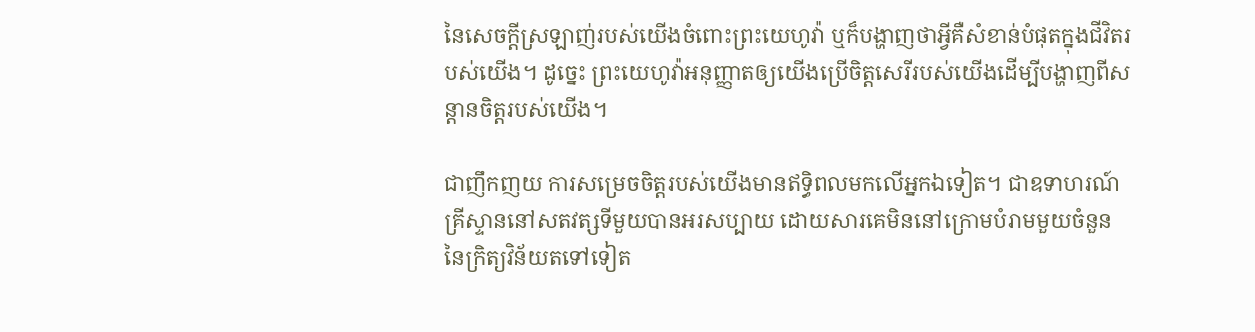នៃសេចក្ដីស្រឡាញ់របស់យើងចំពោះព្រះយេហូវ៉ា ឬក៏បង្ហាញថាអ្វីគឺសំខាន់បំផុតក្នុងជីវិតរបស់យើង។ ដូច្នេះ ព្រះយេហូវ៉ាអនុញ្ញាតឲ្យយើងប្រើចិត្តសេរីរបស់យើងដើម្បីបង្ហាញពីសន្ដានចិត្តរបស់យើង។

ជាញឹកញយ ការសម្រេចចិត្តរបស់យើងមានឥទ្ធិពលមកលើអ្នកឯទៀត។ ជាឧទាហរណ៍ គ្រីស្ទាននៅសតវត្សទីមួយបានអរសប្បាយ ដោយសារគេមិននៅក្រោមបំរាមមួយចំនួននៃក្រិត្យវិន័យតទៅទៀត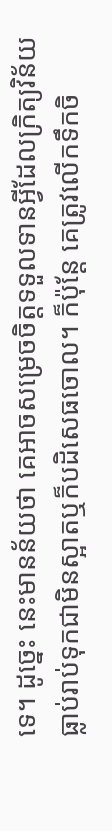ទេ។ ដូច្នេះ នេះមានន័យថា គេអាចសម្រេចចិត្តទទួលទានអ្វីដែលក្រិត្យវិន័យធ្លាប់រាប់ទុកជាមិនស្អាតឬក៏បដិសេធចោល។ ក៏ប៉ុន្តែ គេត្រូវលើកទឹកចិ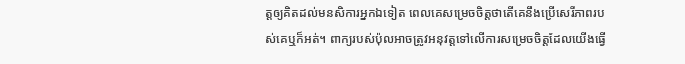ត្តឲ្យគិតដល់មនសិការអ្នកឯទៀត ពេលគេសម្រេចចិត្តថាតើគេនឹងប្រើសេរីភាពរបស់គេឬក៏អត់។ ពាក្យរបស់ប៉ុលអាចត្រូវអនុវត្តទៅលើការសម្រេចចិត្តដែលយើងធ្វើ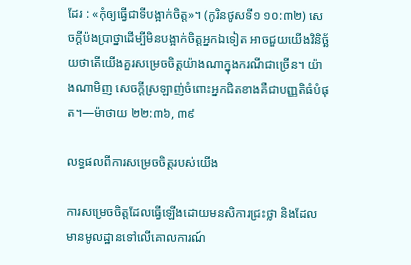ដែរ : «កុំឲ្យធ្វើជាទីបង្អាក់ចិត្ត»។ (កូរិនថូសទី១ ១០:៣២) សេចក្ដីប៉ងប្រាថ្នាដើម្បីមិនបង្អាក់ចិត្តអ្នកឯទៀត អាចជួយយើងវិនិច្ឆ័យថាតើយើងគួរសម្រេចចិត្តយ៉ាងណាក្នុងករណីជាច្រើន។ យ៉ាងណាមិញ សេចក្ដីស្រឡាញ់ចំពោះអ្នកជិតខាងគឺជាបញ្ញតិធំបំផុត។—ម៉ាថាយ ២២:៣៦, ៣៩

លទ្ធផលពីការសម្រេចចិត្តរបស់យើង

ការសម្រេចចិត្តដែលធ្វើឡើងដោយមនសិការជ្រះថ្លា និងដែលមានមូលដ្ឋានទៅលើគោលការណ៍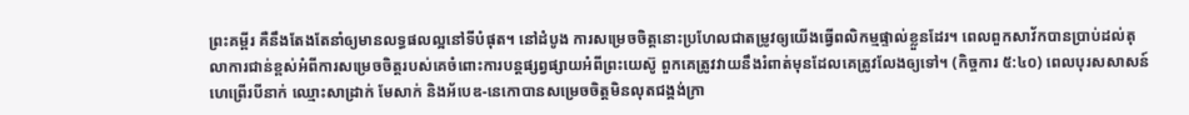ព្រះគម្ពីរ គឺនឹងតែងតែនាំឲ្យមានលទ្ធផលល្អនៅទីបំផុត។ នៅដំបូង ការសម្រេចចិត្តនោះប្រហែលជាតម្រូវឲ្យយើងធ្វើពលិកម្មផ្ទាល់ខ្លួនដែរ។ ពេលពួកសាវ័កបានប្រាប់ដល់តុលាការជាន់ខ្ពស់អំពីការសម្រេចចិត្តរបស់គេចំពោះការបន្តផ្សព្វផ្សាយអំពីព្រះយេស៊ូ ពួកគេត្រូវវាយនឹងរំពាត់មុនដែលគេត្រូវលែងឲ្យទៅ។ (កិច្ចការ ៥:៤០) ពេលបុរសសាសន៍ហេព្រើរបីនាក់ ឈ្មោះសាដ្រាក់ មែសាក់ និងអ័បេឌ-នេកោបានសម្រេចចិត្តមិនលុតជង្គង់ក្រា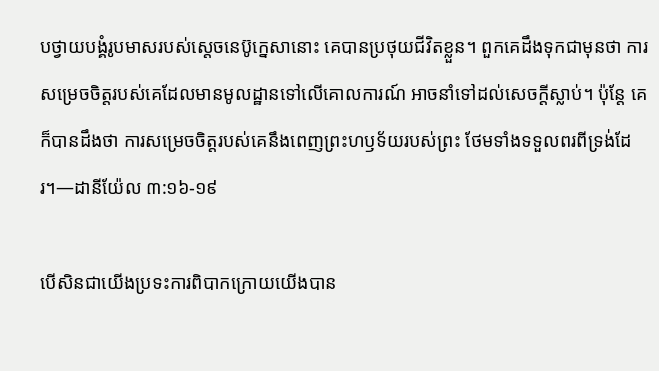បថ្វាយបង្គំរូបមាសរបស់ស្តេចនេប៊ូក្នេសានោះ គេបានប្រថុយជីវិតខ្លួន។ ពួកគេដឹងទុកជាមុនថា ការសម្រេចចិត្តរបស់គេដែលមានមូលដ្ឋានទៅលើគោលការណ៍ អាចនាំទៅដល់សេចក្ដីស្លាប់។ ប៉ុន្តែ គេក៏បានដឹងថា ការសម្រេចចិត្តរបស់គេនឹងពេញព្រះហឫទ័យរបស់ព្រះ ថែមទាំងទទួលពរពីទ្រង់ដែរ។—ដានីយ៉ែល ៣:១៦-១៩

បើសិនជាយើងប្រទះការពិបាកក្រោយយើងបាន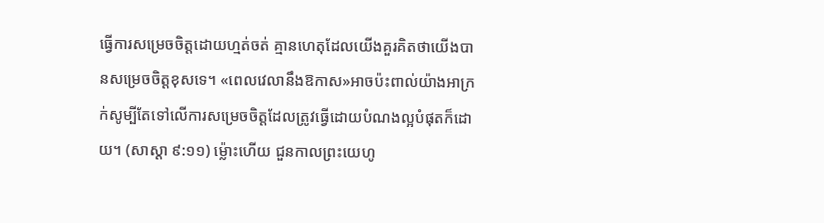ធ្វើការសម្រេចចិត្តដោយហ្មត់ចត់ គ្មានហេតុដែលយើងគួរគិតថាយើងបានសម្រេចចិត្តខុសទេ។ «ពេលវេលានឹងឱកាស»អាចប៉ះពាល់យ៉ាងអាក្រក់សូម្បីតែទៅលើការសម្រេចចិត្តដែលត្រូវធ្វើដោយបំណងល្អបំផុតក៏ដោយ។ (សាស្ដា ៩:១១) ម្ល៉ោះហើយ ជួនកាលព្រះយេហូ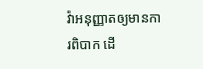វ៉ាអនុញ្ញាតឲ្យមានការពិបាក ដើ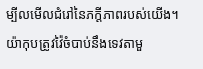ម្បីលមើលជំរៅនៃភក្ដីភាពរបស់យើង។ យ៉ាកុបត្រូវវ៉ៃចំបាប់នឹងទេវតាមួ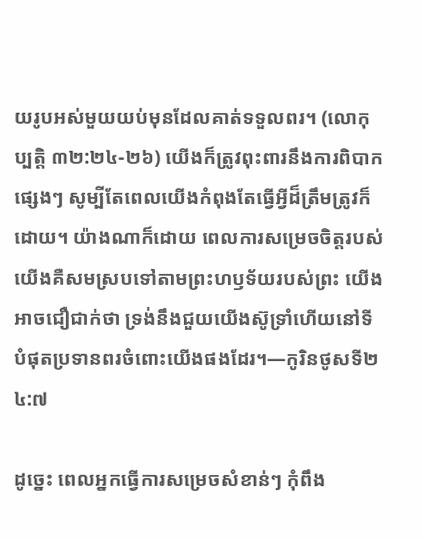យរូបអស់មួយយប់មុនដែលគាត់ទទួលពរ។ (លោកុប្បត្តិ ៣២:២៤-២៦) យើងក៏ត្រូវពុះពារនឹងការពិបាកផ្សេងៗ សូម្បីតែពេលយើងកំពុងតែធ្វើអ្វីដ៏ត្រឹមត្រូវក៏ដោយ។ យ៉ាងណាក៏ដោយ ពេលការសម្រេចចិត្តរបស់យើងគឺសមស្របទៅតាមព្រះហឫទ័យរបស់ព្រះ យើងអាចជឿជាក់ថា ទ្រង់នឹងជួយយើងស៊ូទ្រាំហើយនៅទីបំផុតប្រទានពរចំពោះយើងផងដែរ។—កូរិនថូសទី២ ៤:៧

ដូច្នេះ ពេលអ្នកធ្វើការសម្រេចសំខាន់ៗ កុំពឹង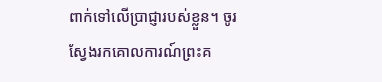ពាក់ទៅលើប្រាជ្ញារបស់ខ្លួន។ ចូរស្វែងរកគោលការណ៍ព្រះគ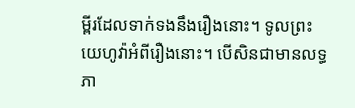ម្ពីរដែលទាក់ទងនឹងរឿងនោះ។ ទូលព្រះយេហូវ៉ាអំពីរឿងនោះ។ បើសិនជាមានលទ្ធភា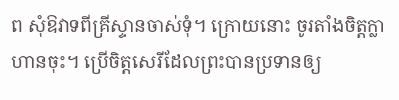ព សុំឱវាទពីគ្រីស្ទានចាស់ទុំ។ ក្រោយនោះ ចូរតាំងចិត្តក្លាហានចុះ។ ប្រើចិត្តសេរីដែលព្រះបានប្រទានឲ្យ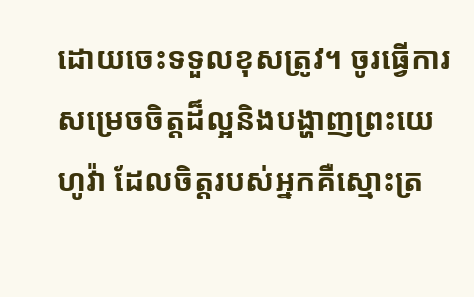ដោយចេះទទួលខុសត្រូវ។ ចូរធ្វើការសម្រេចចិត្តដ៏ល្អនិងបង្ហាញព្រះយេហូវ៉ា ដែលចិត្តរបស់អ្នកគឺស្មោះត្រ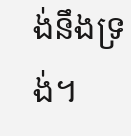ង់នឹងទ្រង់។